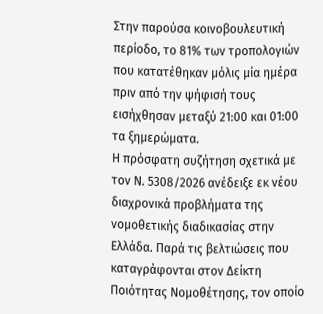Στην παρούσα κοινοβουλευτική περίοδο, το 81% των τροπολογιών που κατατέθηκαν μόλις μία ημέρα πριν από την ψήφισή τους εισήχθησαν μεταξύ 21:00 και 01:00 τα ξημερώματα.
Η πρόσφατη συζήτηση σχετικά με τον Ν. 5308/2026 ανέδειξε εκ νέου διαχρονικά προβλήματα της νομοθετικής διαδικασίας στην Ελλάδα. Παρά τις βελτιώσεις που καταγράφονται στον Δείκτη Ποιότητας Νομοθέτησης, τον οποίο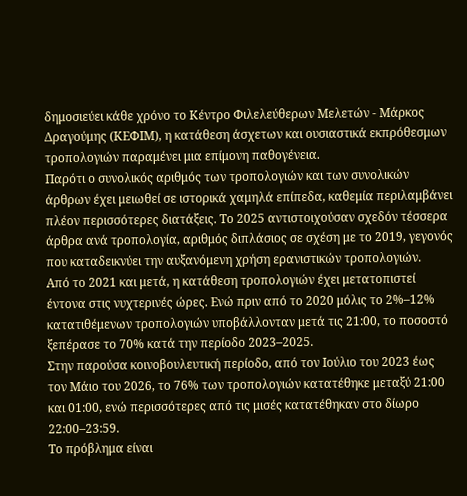δημοσιεύει κάθε χρόνο το Κέντρο Φιλελεύθερων Μελετών - Μάρκος Δραγούμης (ΚΕΦΙΜ), η κατάθεση άσχετων και ουσιαστικά εκπρόθεσμων τροπολογιών παραμένει μια επίμονη παθογένεια.
Παρότι ο συνολικός αριθμός των τροπολογιών και των συνολικών άρθρων έχει μειωθεί σε ιστορικά χαμηλά επίπεδα, καθεμία περιλαμβάνει πλέον περισσότερες διατάξεις. Το 2025 αντιστοιχούσαν σχεδόν τέσσερα άρθρα ανά τροπολογία, αριθμός διπλάσιος σε σχέση με το 2019, γεγονός που καταδεικνύει την αυξανόμενη χρήση ερανιστικών τροπολογιών.
Από το 2021 και μετά, η κατάθεση τροπολογιών έχει μετατοπιστεί έντονα στις νυχτερινές ώρες. Ενώ πριν από το 2020 μόλις το 2%–12% κατατιθέμενων τροπολογιών υποβάλλονταν μετά τις 21:00, το ποσοστό ξεπέρασε το 70% κατά την περίοδο 2023–2025.
Στην παρούσα κοινοβουλευτική περίοδο, από τον Ιούλιο του 2023 έως τον Μάιο του 2026, το 76% των τροπολογιών κατατέθηκε μεταξύ 21:00 και 01:00, ενώ περισσότερες από τις μισές κατατέθηκαν στο δίωρο 22:00–23:59.
Το πρόβλημα είναι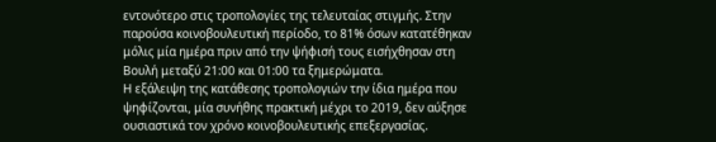εντονότερο στις τροπολογίες της τελευταίας στιγμής. Στην παρούσα κοινοβουλευτική περίοδο, το 81% όσων κατατέθηκαν μόλις μία ημέρα πριν από την ψήφισή τους εισήχθησαν στη Βουλή μεταξύ 21:00 και 01:00 τα ξημερώματα.
Η εξάλειψη της κατάθεσης τροπολογιών την ίδια ημέρα που ψηφίζονται, μία συνήθης πρακτική μέχρι το 2019, δεν αύξησε ουσιαστικά τον χρόνο κοινοβουλευτικής επεξεργασίας.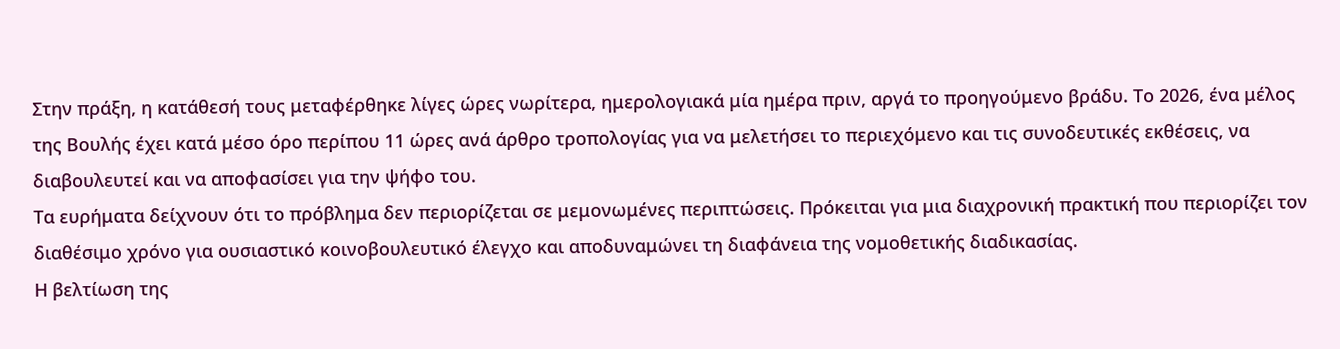Στην πράξη, η κατάθεσή τους μεταφέρθηκε λίγες ώρες νωρίτερα, ημερολογιακά μία ημέρα πριν, αργά το προηγούμενο βράδυ. Το 2026, ένα μέλος της Βουλής έχει κατά μέσο όρο περίπου 11 ώρες ανά άρθρο τροπολογίας για να μελετήσει το περιεχόμενο και τις συνοδευτικές εκθέσεις, να διαβουλευτεί και να αποφασίσει για την ψήφο του.
Τα ευρήματα δείχνουν ότι το πρόβλημα δεν περιορίζεται σε μεμονωμένες περιπτώσεις. Πρόκειται για μια διαχρονική πρακτική που περιορίζει τον διαθέσιμο χρόνο για ουσιαστικό κοινοβουλευτικό έλεγχο και αποδυναμώνει τη διαφάνεια της νομοθετικής διαδικασίας.
Η βελτίωση της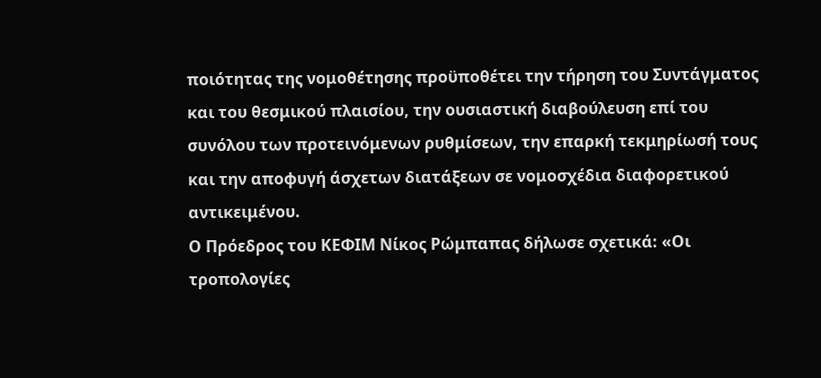ποιότητας της νομοθέτησης προϋποθέτει την τήρηση του Συντάγματος και του θεσμικού πλαισίου, την ουσιαστική διαβούλευση επί του συνόλου των προτεινόμενων ρυθμίσεων, την επαρκή τεκμηρίωσή τους και την αποφυγή άσχετων διατάξεων σε νομοσχέδια διαφορετικού αντικειμένου.
Ο Πρόεδρος του ΚΕΦΙΜ Νίκος Ρώμπαπας δήλωσε σχετικά: «Οι τροπολογίες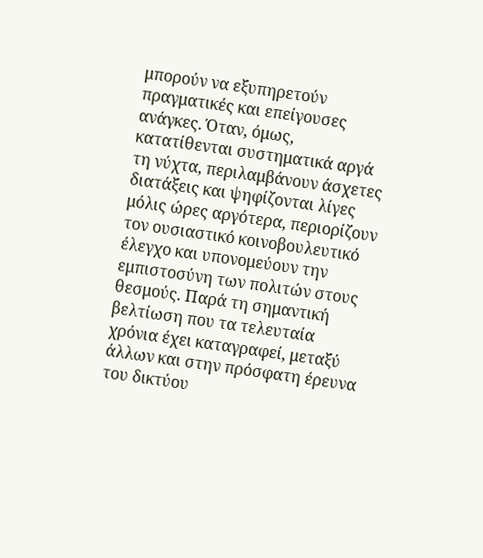μπορούν να εξυπηρετούν πραγματικές και επείγουσες ανάγκες. Όταν, όμως, κατατίθενται συστηματικά αργά τη νύχτα, περιλαμβάνουν άσχετες διατάξεις και ψηφίζονται λίγες μόλις ώρες αργότερα, περιορίζουν τον ουσιαστικό κοινοβουλευτικό έλεγχο και υπονομεύουν την εμπιστοσύνη των πολιτών στους θεσμούς. Παρά τη σημαντική βελτίωση που τα τελευταία χρόνια έχει καταγραφεί, μεταξύ άλλων και στην πρόσφατη έρευνα του δικτύου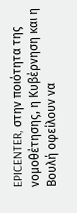EPICENTER, στην ποιότητα της νομοθέτησης, η Κυβέρνηση και η Βουλή οφείλουν να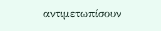αντιμετωπίσουν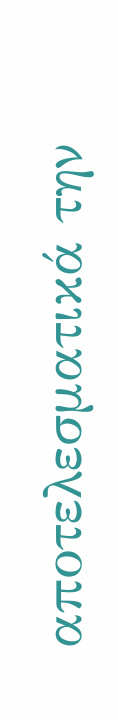αποτελεσματικά την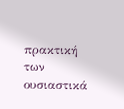πρακτική των ουσιαστικά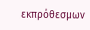εκπρόθεσμων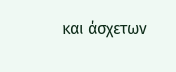και άσχετων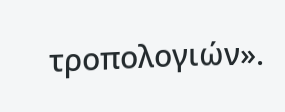τροπολογιών».